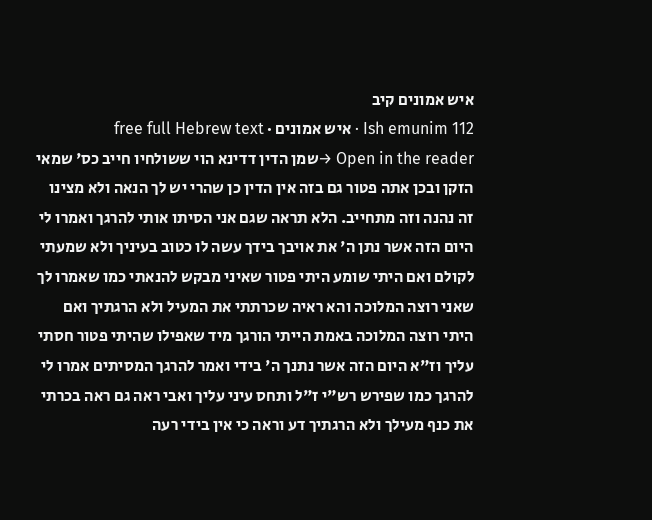איש אמונים קיב
Ish emunim 112 · איש אמונים · free full Hebrew text
Open in the reader →שמן הדין דדינא הוי ששולחיו חייב כס' שמאי הזקן ובכן אתה פטור גם בזה אין הדין כן שהרי יש לך הנאה ולא מצינו זה נהנה וזה מתחייב. הלא תראה שגם אני הסיתו אותי להרגך ואמרו לי היום הזה אשר נתן ה' את אויבך בידך עשה לו כטוב בעיניך ולא שמעתי לקולם ואם היתי שומע היתי פטור שאיני מבקש להנאתי כמו שאמרו לך שאני רוצה המלוכה והא ראיה שכרתתי את המעיל ולא הרגתיך ואם היתי רוצה המלוכה באמת הייתי הורגך מיד שאפילו שהיתי פטור חסתי עליך וז"א היום הזה אשר נתנך ה' בידי ואמר להרגך המסיתים אמרו לי להרגך כמו שפירש רש"י ז"ל ותחס עיני עליך ואבי ראה גם ראה בכרתי את כנף מעילך ולא הרגתיך דע וראה כי אין בידי רעה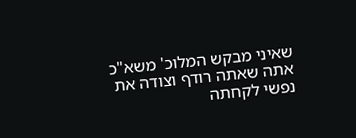שאיני מבקש המלוכ' משא"כ אתה שאתה רודף וצודה את נפשי לקחתה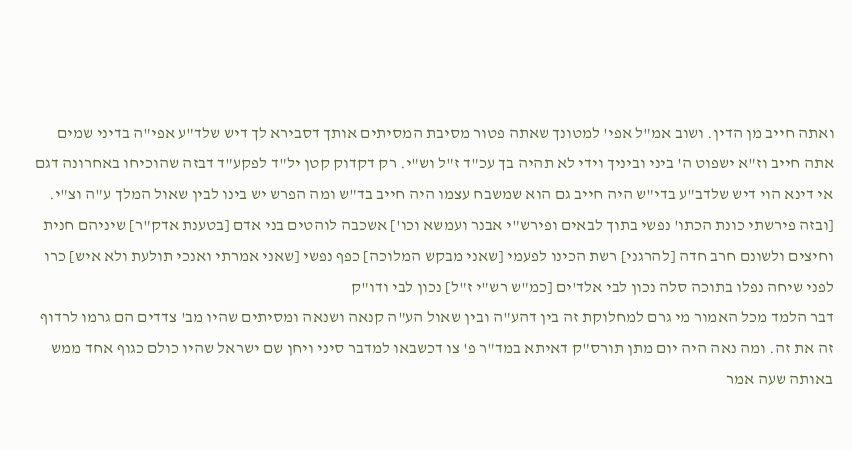ואתה חייב מן הדין. ושוב אמ"ל אפי' למטונך שאתה פטור מסיבת המסיתים אותך דסבירא לך דיש שלד"ע אפי"ה בדיני שמים אתה חייב וז"א ישפוט ה' ביני וביניך וידי לא תהיה בך עכ"ד ז"ל וש"י. רק דקדוק קטן יל"ד לפקע"ד דבזה שהוכיחו באחרונה דגם אי דינא הוי דיש שלדב"ע בדי"ש היה חייב גם הוא שמשבח עצמו היה חייב בד"ש ומה הפרש יש בינו לבין שאול המלך ע"ה וצ"י. [ובזה פירשתי כונת הכתו' נפשי בתוך לבאים ופירש"י אבנר ועמשא וכו'] אשכבה לוהטים בני אדם [בטענת אדק"ר] שיניהם חנית וחיצים ולשונם חרב חדה [להרגני] רשת הכינו לפעמי [שאני מבקש המלוכה] כפף נפשי [שאני אמרתי ואנכי תולעת ולא איש] כרו לפני שיחה נפלו בתוכה סלה נכון לבי אלד'ים [כמ"ש רש"י ז"ל] נכון לבי ודו"ק
דבר הלמד מכל האמור מי גרם למחלוקת זה בין דהע"ה ובין שאול הע"ה קנאה ושנאה ומסיתים שהיו מב' צדדים הם גרמו לרדוף זה את זה. ומה נאה היה יום מתן תורס"ק דאיתא במד"ר פ' צו דכשבאו למדבר סיני ויחן שם ישראל שהיו כולם כגוף אחד ממש באותה שעה אמר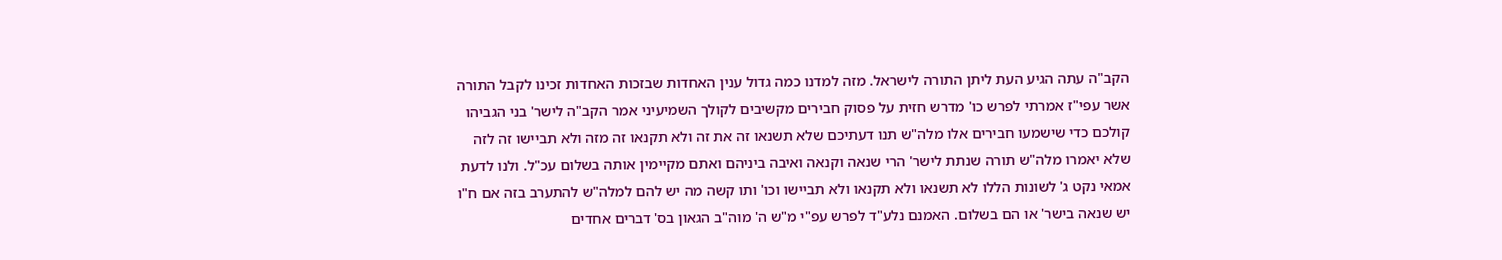הקב"ה עתה הגיע העת ליתן התורה לישראל. מזה למדנו כמה גדול ענין האחדות שבזכות האחדות זכינו לקבל התורה
אשר עפי"ז אמרתי לפרש כו' מדרש חזית על פסוק חבירים מקשיבים לקולך השמיעיני אמר הקב"ה לישר' בני הגביהו קולכם כדי שישמעו חבירים אלו מלה"ש תנו דעתיכם שלא תשנאו זה את זה ולא תקנאו זה מזה ולא תביישו זה לזה שלא יאמרו מלה"ש תורה שנתת לישר' הרי שנאה וקנאה ואיבה ביניהם ואתם מקיימין אותה בשלום עכ"ל. ולנו לדעת אמאי נקט ג' לשונות הללו לא תשנאו ולא תקנאו ולא תביישו וכו' ותו קשה מה יש להם למלה"ש להתערב בזה אם ח"ו יש שנאה בישר' או הם בשלום. האמנם נלע"ד לפרש עפ"י מ"ש ה' מוה"ב הגאון בס' דברים אחדים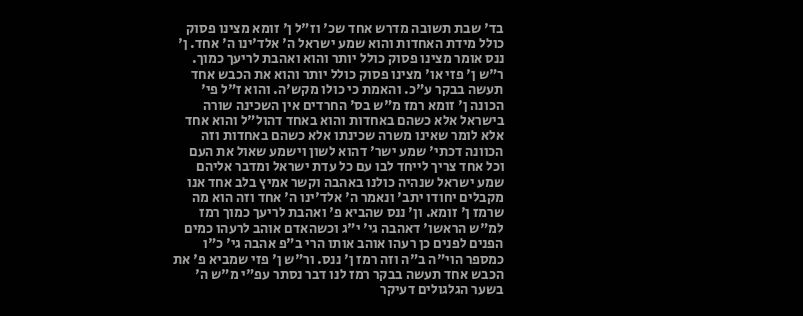בד' שבת תשובה מדרש אחד שכ' וז"ל ן' זומא מצינו פסוק כולל מידת האחדות והוא שמע ישראל ה' אלד'ינו ה' אחד. ן' ננס אומר מצינו פסוק כולל יותר והוא ואהבת לריעך כמוך. ר"ש ן' פזי או' מצינו פסוק כולל יותר והוא את הכבש אחד תעשה בבקר ע"כ. והאמת כי כולו מקש'ה. והוא ז"ל פי' הכונה ן' זומא רמז מ"ש בס' החרדים אין השכינה שורה בישראל אלא כשהם באחדות והוא באחד דהול"ל והוא אחד אלא לומר שאינו משרה שכינתו אלא כשהם באחדות וזה הכוונה דכתי' שמע ישר' דהוא לשון וישמע שאול את העם וכל אחד צריך לייחד לבו עם כל עדת ישראל ומדבר אליהם שמע ישראל שנהיה כולנו באהבה וקשר אמיץ בלב אחד אנו מקבלים יחודו יתב' ונאמר ה' אלד'ינו ה' אחד וזה הוא מה שרמז ן' זומא. ון' ננס שהביא פ' ואהבת לריעך כמוך רמז למ"ש הראשו' דאהבה גי' י"ג וכשהאדם אוהב לרעהו כמים הפנים לפנים כן רעהו אוהב אותו הרי ב"פ אהבה גי' כ"ו כמספר הוי"ה ב"ה וזה רמז ן' ננס. ור"ש ן' פזי שמביא פ' את הכבש אחד תעשה בבקר רמז לנו דבר נסתר עפ"י מ"ש ה' בשער הגלגולים דעיקר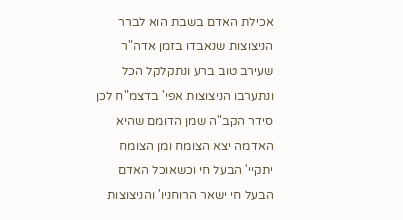אכילת האדם בשבת הוא לברר הניצוצות שנאבדו בזמן אדה"ר שעירב טוב ברע ונתקלקל הכל ונתערבו הניצוצות אפי' בדצמ"ח לכן סידר הקב"ה שמן הדומם שהיא האדמה יצא הצומח ומן הצומח יתקיי' הבעל חי וכשאוכל האדם הבעל חי ישאר הרוחניו' והניצוצות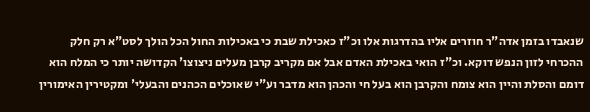שנאבדו בזמן אדה"ר חוזרים אליו בהדרגות אלו וכ"ז כאכילת שבת כי באכילות החול הכל הולך לסט"א רק חלק ההכרחי לזון הנפש דוקא. וכ"ז הואי באכילת האדם אבל אם מקריב קרבן מעלים ניצוצו' הקדושה יותר כי המלח הוא דומם והסלת והיין הוא צומח והקרבן הוא בעל חי והכהן הוא מדבר וע"י שאוכלים הכהנים והבעלי' ומקטירין האימורין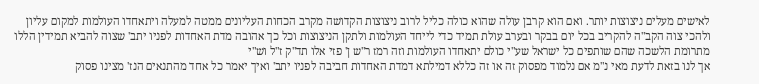לאישים מעלים ניצוצות יותר. ואם הוא קרבן עולה שהוא כולה כליל לרוב ניצוצות הקדושה מקרב הכחות העליונים ממטה למעלה ויתאחדו העולמות למקום עליון ולהכי צוה הקב"ה להקריב בכל יום בבקר ובערב עולת תמיד כדי לייחד העולמות ולתקן הניצוצות וכל כך אהובה מדת האחדות לפניו יתב' שצוה להביא תמידין הללו מתרומת הלשכה שהם שותפים כל ישראל שע"י כולם יתאחדו העולמות וזה רמז ר"ש ן' פזי אלו תד"ק ז"ל וש"י
אך לנו בזאת לדעת מאי נ"מ אם נלמוד מפסוק זה או זה כללא דמילתא דמדת האחדות חביבה לפניו יתב' ואיך יאמר כל אחד מהתנאים הנז' מצינו פסוק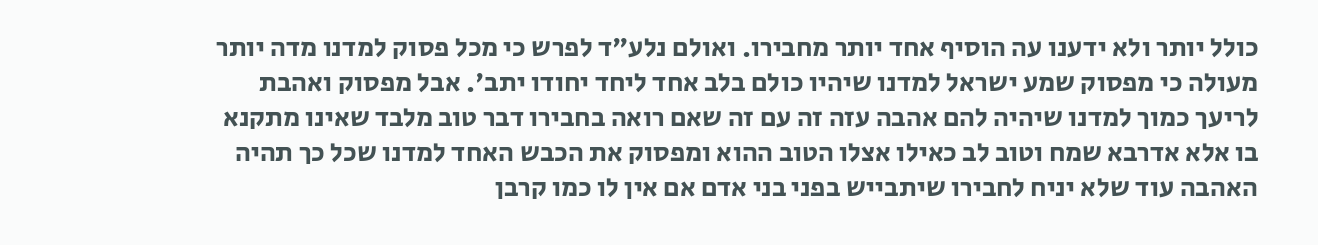כולל יותר ולא ידענו עה הוסיף אחד יותר מחבירו. ואולם נלע"ד לפרש כי מכל פסוק למדנו מדה יותר מעולה כי מפסוק שמע ישראל למדנו שיהיו כולם בלב אחד ליחד יחודו יתב'. אבל מפסוק ואהבת לריעך כמוך למדנו שיהיה להם אהבה עזה זה עם זה שאם רואה בחבירו דבר טוב מלבד שאינו מתקנא בו אלא אדרבא שמח וטוב לב כאילו אצלו הטוב ההוא ומפסוק את הכבש האחד למדנו שכל כך תהיה האהבה עוד שלא יניח לחבירו שיתבייש בפני בני אדם אם אין לו כמו קרבן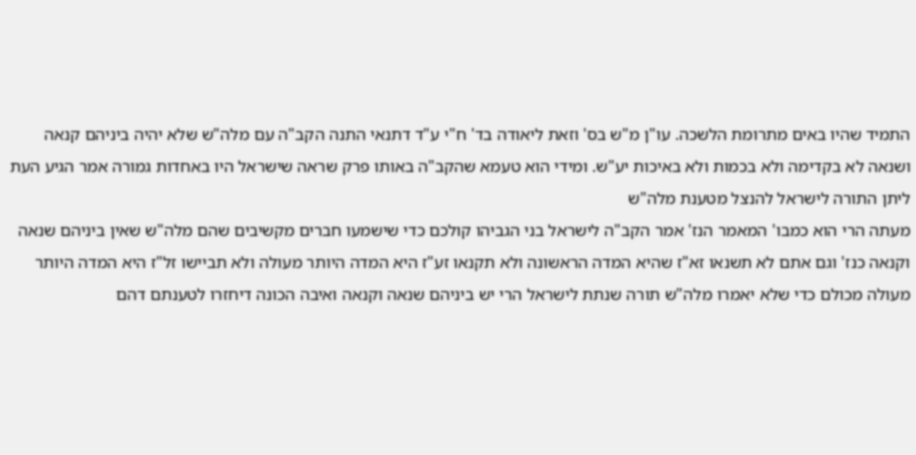התמיד שהיו באים מתרומת הלשכה. עו"ן מ"ש בס' וזאת ליאודה בד' ח"י ע"ד דתנאי התנה הקב"ה עם מלה"ש שלא יהיה ביניהם קנאה ושנאה לא בקדימה ולא בכמות ולא באיכות יע"ש. ומידי הוא טעמא שהקב"ה באותו פרק שראה שישראל היו באחדות גמורה אמר הגיע העת ליתן התורה לישראל להנצל מטענת מלה"ש
מעתה הרי הוא כמבו' המאמר הנז' אמר הקב"ה לישראל בני הגביהו קולכם כדי שישמעו חברים מקשיבים שהם מלה"ש שאין ביניהם שנאה וקנאה כנז' וגם אתם לא תשנאו זא"ז שהיא המדה הראשונה ולא תקנאו זע"ז היא המדה היותר מעולה ולא תביישו זל"ז היא המדה היותר מעולה מכולם כדי שלא יאמרו מלה"ש תורה שנתת לישראל הרי יש ביניהם שנאה וקנאה ואיבה הכונה דיחזרו לטענתם דהם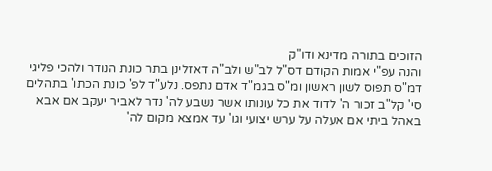הזוכים בתורה מדינא ודו"ק
והנה עפ"י אמות הקודם דס"ל לב"ש ולב"ה דאזלינן בתר כונת הנודר ולהכי פליגי דמ"ס תפוס לשון ראשון ומ"ס בגמ"ד אדם נתפס. נלע"ד לפ' כונת הכתו' בתהלים סי' קל"ב זכור ה' לדוד את כל עונותו אשר נשבע לה' נדר לאביר יעקב אם אבא באהל ביתי אם אעלה על ערש יצועי וגו' עד אמצא מקום לה'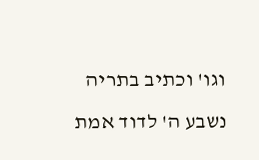וגו' וכתיב בתריה נשבע ה' לדוד אמת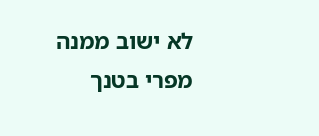לא ישוב ממנה מפרי בטנך